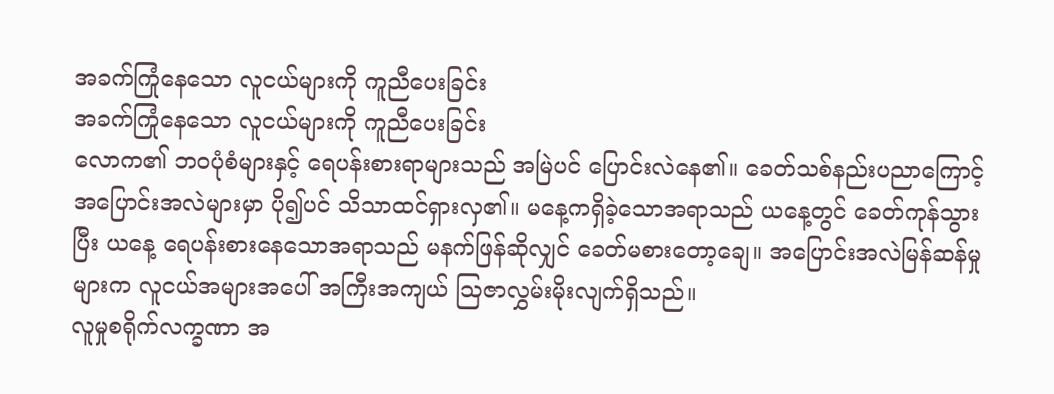အခက်ကြုံနေသော လူငယ်များကို ကူညီပေးခြင်း
အခက်ကြုံနေသော လူငယ်များကို ကူညီပေးခြင်း
လောက၏ ဘဝပုံစံများနှင့် ရေပန်းစားရာများသည် အမြဲပင် ပြောင်းလဲနေ၏။ ခေတ်သစ်နည်းပညာကြောင့် အပြောင်းအလဲများမှာ ပို၍ပင် သိသာထင်ရှားလှ၏။ မနေ့ကရှိခဲ့သောအရာသည် ယနေ့တွင် ခေတ်ကုန်သွားပြီး ယနေ့ ရေပန်းစားနေသောအရာသည် မနက်ဖြန်ဆိုလျှင် ခေတ်မစားတော့ချေ။ အပြောင်းအလဲမြန်ဆန်မှုများက လူငယ်အများအပေါ် အကြီးအကျယ် ဩဇာလွှမ်းမိုးလျက်ရှိသည်။
လူမှုစရိုက်လက္ခဏာ အ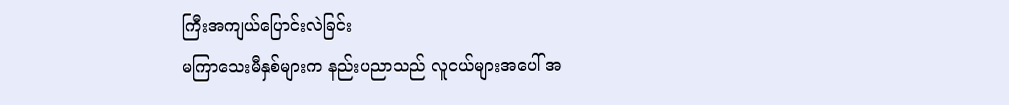ကြီးအကျယ်ပြောင်းလဲခြင်း
မကြာသေးမီနှစ်များက နည်းပညာသည် လူငယ်များအပေါ် အ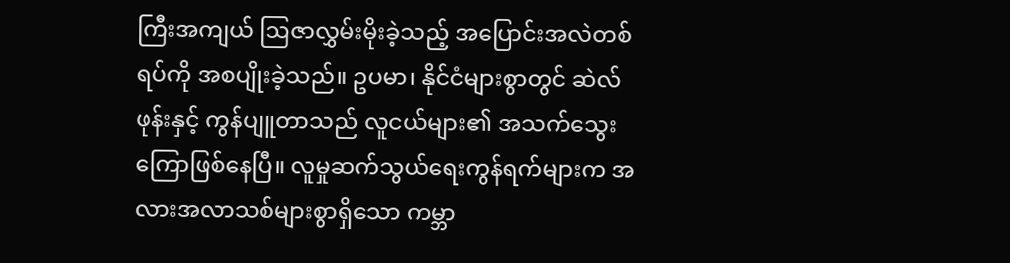ကြီးအကျယ် ဩဇာလွှမ်းမိုးခဲ့သည့် အပြောင်းအလဲတစ်ရပ်ကို အစပျိုးခဲ့သည်။ ဥပမာ၊ နိုင်ငံများစွာတွင် ဆဲလ်ဖုန်းနှင့် ကွန်ပျူတာသည် လူငယ်များ၏ အသက်သွေးကြောဖြစ်နေပြီ။ လူမှုဆက်သွယ်ရေးကွန်ရက်များက အလားအလာသစ်များစွာရှိသော ကမ္ဘာ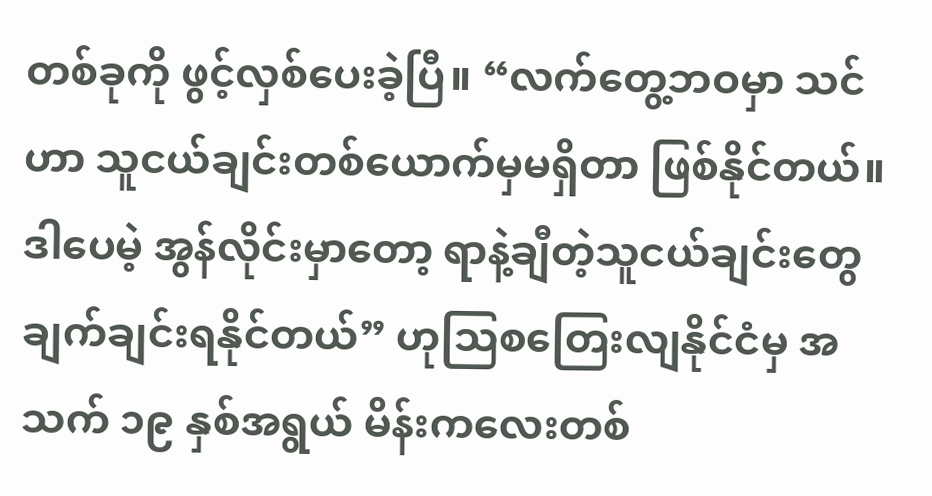တစ်ခုကို ဖွင့်လှစ်ပေးခဲ့ပြီ။ “လက်တွေ့ဘဝမှာ သင်ဟာ သူငယ်ချင်းတစ်ယောက်မှမရှိတာ ဖြစ်နိုင်တယ်။ ဒါပေမဲ့ အွန်လိုင်းမှာတော့ ရာနဲ့ချီတဲ့သူငယ်ချင်းတွေ ချက်ချင်းရနိုင်တယ်” ဟုသြစတြေးလျနိုင်ငံမှ အသက် ၁၉ နှစ်အရွယ် မိန်းကလေးတစ်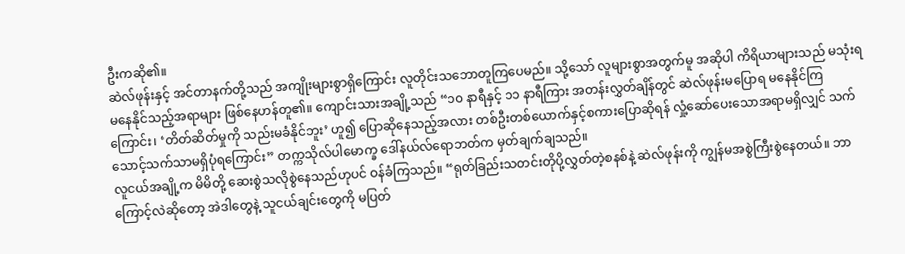ဦးကဆို၏။
ဆဲလ်ဖုန်းနှင့် အင်တာနက်တို့သည် အကျိုးများစွာရှိကြောင်း လူတိုင်းသဘောတူကြပေမည်။ သို့သော် လူများစွာအတွက်မူ အဆိုပါ ကိရိယာများသည် မသုံးရမနေနိုင်သည့်အရာများ ဖြစ်နေဟန်တူ၏။ ကျောင်းသားအချို့သည် “၁၀ နာရီနှင့် ၁၁ နာရီကြား အတန်းလွှတ်ချိန်တွင် ဆဲလ်ဖုန်းမပြောရ မနေနိုင်ကြကြောင်း၊ ‘တိတ်ဆိတ်မှုကို သည်းမခံနိုင်ဘူး’ ဟူ၍ ပြောဆိုနေသည့်အလား တစ်ဦးတစ်ယောက်နှင့်စကားပြောဆိုရန် လှုံ့ဆော်ပေးသောအရာမရှိလျှင် သက်သောင့်သက်သာမရှိပုံရကြောင်း” တက္ကသိုလ်ပါမောက္ခ ဒေါ်နယ်လ်ရောဘတ်က မှတ်ချက်ချသည်။
လူငယ်အချို့က မိမိတို့ ဆေးစွဲသလိုစွဲနေသည်ဟုပင် ဝန်ခံကြသည်။ “ရုတ်ခြည်းသတင်းတိုပို့လွှတ်တဲ့စနစ်နဲ့ ဆဲလ်ဖုန်းကို ကျွန်မအစွဲကြီးစွဲနေတယ်။ ဘာကြောင့်လဲဆိုတော့ အဲဒါတွေနဲ့ သူငယ်ချင်းတွေကို မပြတ်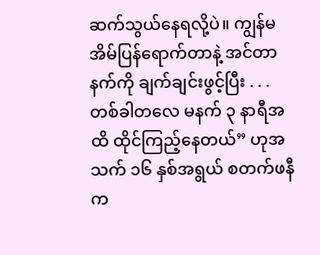ဆက်သွယ်နေရလို့ပဲ။ ကျွန်မအိမ်ပြန်ရောက်တာနဲ့ အင်တာနက်ကို ချက်ချင်းဖွင့်ပြီး . . . တစ်ခါတလေ မနက် ၃ နာရီအထိ ထိုင်ကြည့်နေတယ်” ဟုအသက် ၁၆ နှစ်အရွယ် စတက်ဖနီက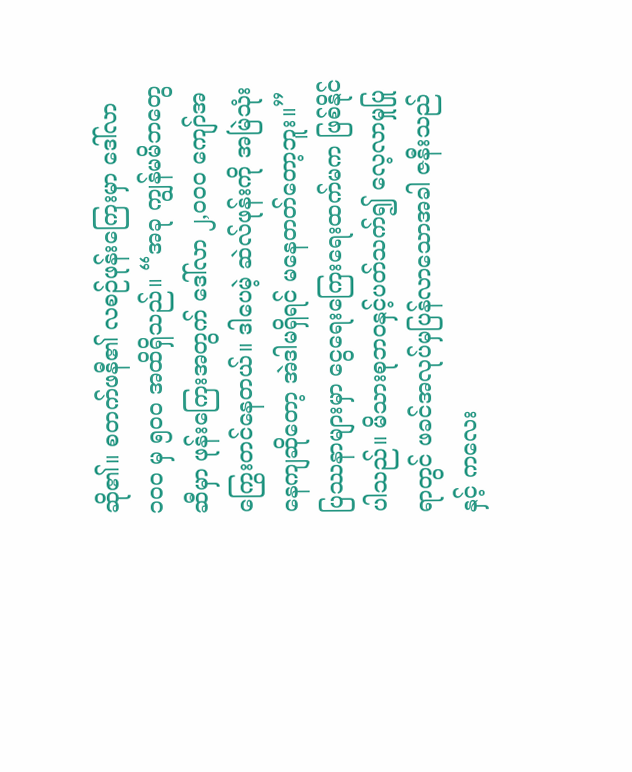ဆို၏။ စတက်ဖနီ၏ လစဉ်ဖုန်းကြေးမှာ ဒေါ်လာ ၁၀၀ မှ ၅၀၀ အထိရှိသည်။ “အခု ကျွန်မမိဘတွေဆီမှာ ဖုန်းကြေးအတွက် ဒေါ်လာ ၂,၀၀၀ ကျော်အကြွေးတင်နေတယ်။ ဒါပေမဲ့ ဆဲလ်ဖုန်းကို အမြဲသုံးနေကျဆိုတော့ အဲဒါမရှိရင် မနေတတ်တော့ဘူး။”
ပြဿနာများမှာ ငွေရေးကြေးရေးထက်မက ဖြစ်နိုင်ပါသည်။ မိသားစုဘဝနှင့်ပတ်သက်၍ လေ့လာမှုပြုရာတွင် ဖခင်အလုပ်မှပြန်လာသောအခါ ဇနီးသည်နှင့် ကလေး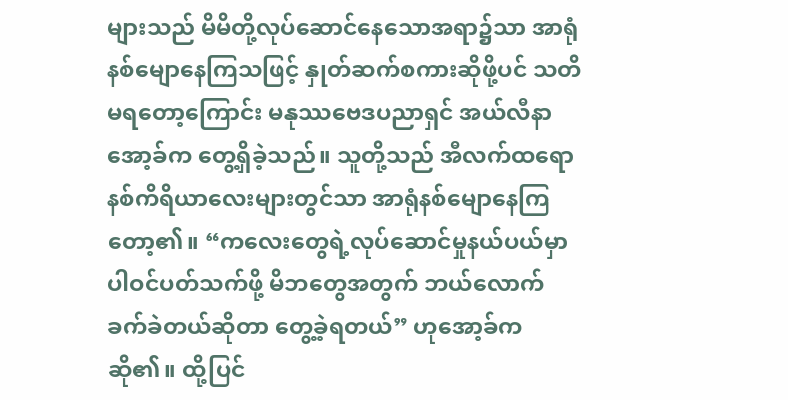များသည် မိမိတို့လုပ်ဆောင်နေသောအရာ၌သာ အာရုံနစ်မျောနေကြသဖြင့် နှုတ်ဆက်စကားဆိုဖို့ပင် သတိမရတော့ကြောင်း မနုဿဗေဒပညာရှင် အယ်လီနာအော့ခ်က တွေ့ရှိခဲ့သည်။ သူတို့သည် အီလက်ထရောနစ်ကိရိယာလေးများတွင်သာ အာရုံနစ်မျောနေကြတော့၏။ “ကလေးတွေရဲ့လုပ်ဆောင်မှုနယ်ပယ်မှာ ပါဝင်ပတ်သက်ဖို့ မိဘတွေအတွက် ဘယ်လောက်ခက်ခဲတယ်ဆိုတာ တွေ့ခဲ့ရတယ်” ဟုအော့ခ်ကဆို၏။ ထို့ပြင်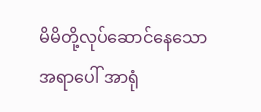မိမိတို့လုပ်ဆောင်နေသောအရာပေါ် အာရုံ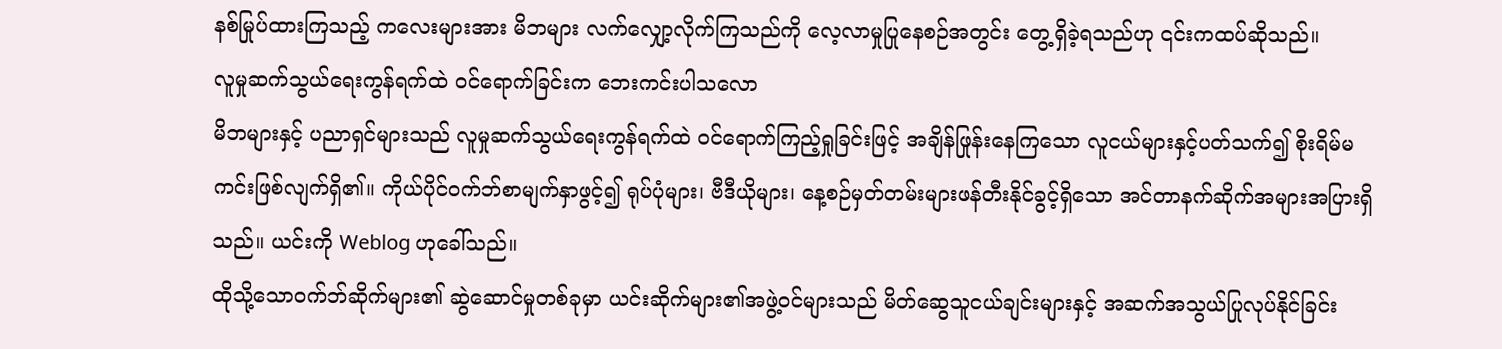နစ်မြုပ်ထားကြသည့် ကလေးများအား မိဘများ လက်လျှော့လိုက်ကြသည်ကို လေ့လာမှုပြုနေစဉ်အတွင်း တွေ့ရှိခဲ့ရသည်ဟု ၎င်းကထပ်ဆိုသည်။
လူမှုဆက်သွယ်ရေးကွန်ရက်ထဲ ဝင်ရောက်ခြင်းက ဘေးကင်းပါသလော
မိဘများနှင့် ပညာရှင်များသည် လူမှုဆက်သွယ်ရေးကွန်ရက်ထဲ ဝင်ရောက်ကြည့်ရှုခြင်းဖြင့် အချိန်ဖြုန်းနေကြသော လူငယ်များနှင့်ပတ်သက်၍ စိုးရိမ်မကင်းဖြစ်လျက်ရှိ၏။ ကိုယ်ပိုင်ဝက်ဘ်စာမျက်နှာဖွင့်၍ ရုပ်ပုံများ၊ ဗီဒီယိုများ၊ နေ့စဉ်မှတ်တမ်းများဖန်တီးနိုင်ခွင့်ရှိသော အင်တာနက်ဆိုက်အများအပြားရှိသည်။ ယင်းကို Weblog ဟုခေါ်သည်။
ထိုသို့သောဝက်ဘ်ဆိုက်များ၏ ဆွဲဆောင်မှုတစ်ခုမှာ ယင်းဆိုက်များ၏အဖွဲ့ဝင်များသည် မိတ်ဆွေသူငယ်ချင်းများနှင့် အဆက်အသွယ်ပြုလုပ်နိုင်ခြင်း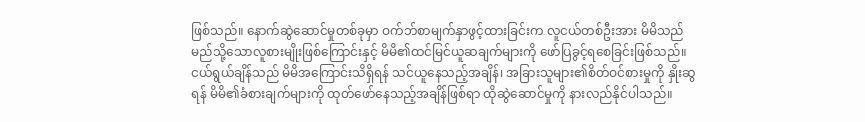ဖြစ်သည်။ နောက်ဆွဲဆောင်မှုတစ်ခုမှာ ဝက်ဘ်စာမျက်နှာဖွင့်ထားခြင်းက လူငယ်တစ်ဦးအား မိမိသည် မည်သို့သောလူစားမျိုးဖြစ်ကြောင်းနှင့် မိမိ၏ထင်မြင်ယူဆချက်များကို ဖော်ပြခွင့်ရစေခြင်းဖြစ်သည်။ ငယ်ရွယ်ချိန်သည် မိမိအကြောင်းသိရှိရန် သင်ယူနေသည့်အချိန်၊ အခြားသူများ၏စိတ်ဝင်စားမှုကို နှိုးဆွရန် မိမိ၏ခံစားချက်များကို ထုတ်ဖော်နေသည့်အချိန်ဖြစ်ရာ ထိုဆွဲဆောင်မှုကို နားလည်နိုင်ပါသည်။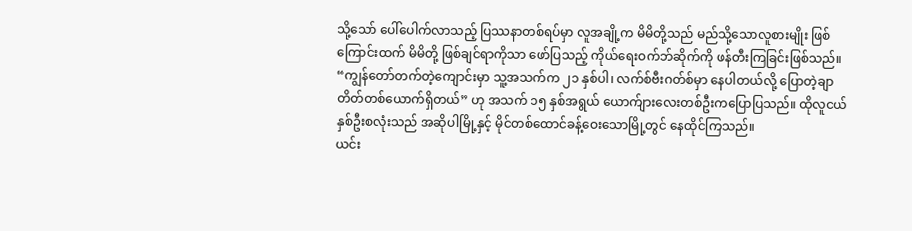သို့သော် ပေါ်ပေါက်လာသည့် ပြဿနာတစ်ရပ်မှာ လူအချို့က မိမိတို့သည် မည်သို့သောလူစားမျိုး ဖြစ်ကြောင်းထက် မိမိတို့ ဖြစ်ချင်ရာကိုသာ ဖော်ပြသည့် ကိုယ်ရေးဝက်ဘ်ဆိုက်ကို ဖန်တီးကြခြင်းဖြစ်သည်။ “ကျွန်တော်တက်တဲ့ကျောင်းမှာ သူ့အသက်က ၂၁ နှစ်ပါ၊ လက်စ်ဗီးဂတ်စ်မှာ နေပါတယ်လို့ ပြောတဲ့ချာတိတ်တစ်ယောက်ရှိတယ်” ဟု အသက် ၁၅ နှစ်အရွယ် ယောက်ျားလေးတစ်ဦးကပြောပြသည်။ ထိုလူငယ်နှစ်ဦးစလုံးသည် အဆိုပါမြို့နှင့် မိုင်တစ်ထောင်ခန့်ဝေးသောမြို့တွင် နေထိုင်ကြသည်။
ယင်း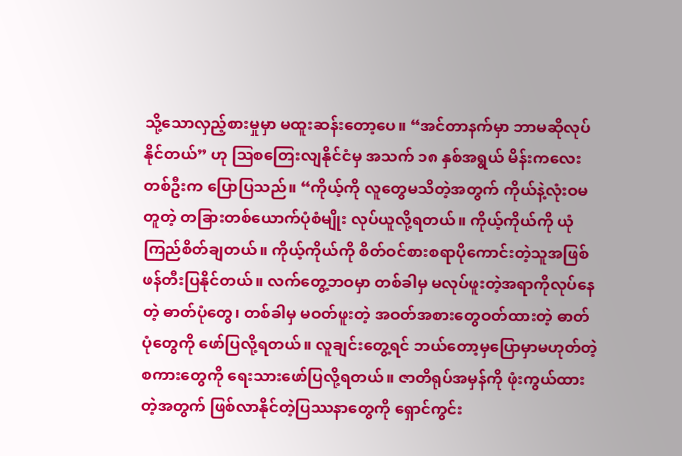သို့သောလှည့်စားမှုမှာ မထူးဆန်းတော့ပေ။ “အင်တာနက်မှာ ဘာမဆိုလုပ်နိုင်တယ်” ဟု ဩစတြေးလျနိုင်ငံမှ အသက် ၁၈ နှစ်အရွယ် မိန်းကလေးတစ်ဦးက ပြောပြသည်။ “ကိုယ့်ကို လူတွေမသိတဲ့အတွက် ကိုယ်နဲ့လုံးဝမတူတဲ့ တခြားတစ်ယောက်ပုံစံမျိုး လုပ်ယူလို့ရတယ်။ ကိုယ့်ကိုယ်ကို ယုံကြည်စိတ်ချတယ်။ ကိုယ့်ကိုယ်ကို စိတ်ဝင်စားစရာပိုကောင်းတဲ့သူအဖြစ် ဖန်တီးပြနိုင်တယ်။ လက်တွေ့ဘဝမှာ တစ်ခါမှ မလုပ်ဖူးတဲ့အရာကိုလုပ်နေတဲ့ ဓာတ်ပုံတွေ၊ တစ်ခါမှ မဝတ်ဖူးတဲ့ အဝတ်အစားတွေဝတ်ထားတဲ့ ဓာတ်ပုံတွေကို ဖော်ပြလို့ရတယ်။ လူချင်းတွေ့ရင် ဘယ်တော့မှပြောမှာမဟုတ်တဲ့ စကားတွေကို ရေးသားဖော်ပြလို့ရတယ်။ ဇာတိရုပ်အမှန်ကို ဖုံးကွယ်ထားတဲ့အတွက် ဖြစ်လာနိုင်တဲ့ပြဿနာတွေကို ရှောင်ကွင်း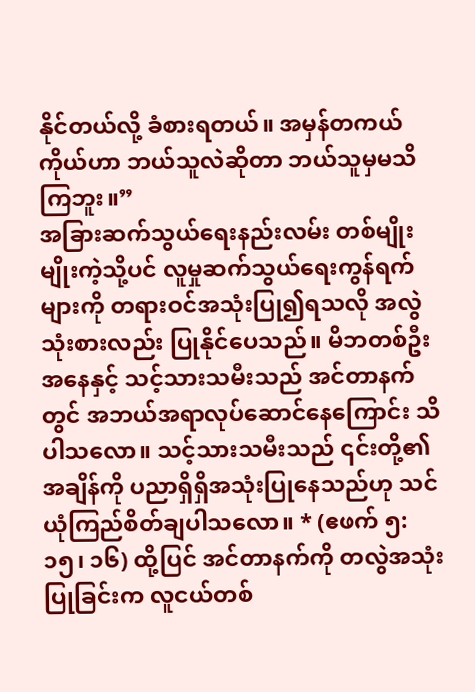နိုင်တယ်လို့ ခံစားရတယ်။ အမှန်တကယ် ကိုယ်ဟာ ဘယ်သူလဲဆိုတာ ဘယ်သူမှမသိကြဘူး။”
အခြားဆက်သွယ်ရေးနည်းလမ်း တစ်မျိုးမျိုးကဲ့သို့ပင် လူမှုဆက်သွယ်ရေးကွန်ရက်များကို တရားဝင်အသုံးပြု၍ရသလို အလွဲသုံးစားလည်း ပြုနိုင်ပေသည်။ မိဘတစ်ဦးအနေနှင့် သင့်သားသမီးသည် အင်တာနက်တွင် အဘယ်အရာလုပ်ဆောင်နေကြောင်း သိပါသလော။ သင့်သားသမီးသည် ၎င်းတို့၏အချိန်ကို ပညာရှိရှိအသုံးပြုနေသည်ဟု သင်ယုံကြည်စိတ်ချပါသလော။ * (ဧဖက် ၅:၁၅၊ ၁၆) ထို့ပြင် အင်တာနက်ကို တလွဲအသုံးပြုခြင်းက လူငယ်တစ်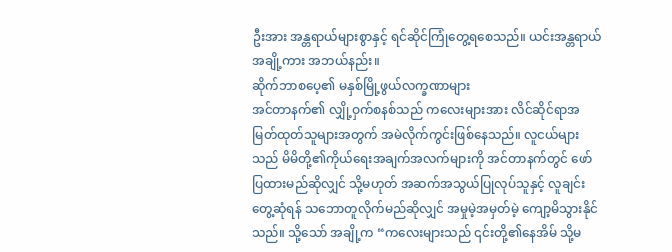ဦးအား အန္တရာယ်များစွာနှင့် ရင်ဆိုင်ကြုံတွေ့ရစေသည်။ ယင်းအန္တရာယ်အချို့ကား အဘယ်နည်း။
ဆိုက်ဘာစပေ့၏ မနှစ်မြို့ဖွယ်လက္ခဏာများ
အင်တာနက်၏ လျှို့ဝှက်စနစ်သည် ကလေးများအား လိင်ဆိုင်ရာအမြတ်ထုတ်သူများအတွက် အမဲလိုက်ကွင်းဖြစ်နေသည်။ လူငယ်များသည် မိမိတို့၏ကိုယ်ရေးအချက်အလက်များကို အင်တာနက်တွင် ဖော်ပြထားမည်ဆိုလျှင် သို့မဟုတ် အဆက်အသွယ်ပြုလုပ်သူနှင့် လူချင်းတွေ့ဆုံရန် သဘောတူလိုက်မည်ဆိုလျှင် အမှုမဲ့အမှတ်မဲ့ ကျော့မိသွားနိုင်သည်။ သို့သော် အချို့က “ကလေးများသည် ၎င်းတို့၏နေအိမ် သို့မ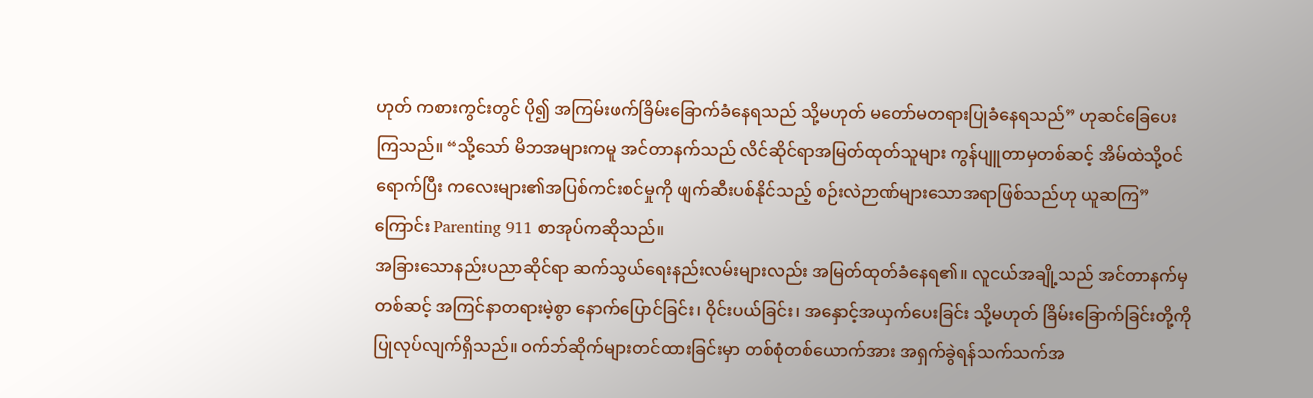ဟုတ် ကစားကွင်းတွင် ပို၍ အကြမ်းဖက်ခြိမ်းခြောက်ခံနေရသည် သို့မဟုတ် မတော်မတရားပြုခံနေရသည်” ဟုဆင်ခြေပေးကြသည်။ “သို့သော် မိဘအများကမူ အင်တာနက်သည် လိင်ဆိုင်ရာအမြတ်ထုတ်သူများ ကွန်ပျူတာမှတစ်ဆင့် အိမ်ထဲသို့ဝင်ရောက်ပြီး ကလေးများ၏အပြစ်ကင်းစင်မှုကို ဖျက်ဆီးပစ်နိုင်သည့် စဉ်းလဲဉာဏ်များသောအရာဖြစ်သည်ဟု ယူဆကြ” ကြောင်း Parenting 911 စာအုပ်ကဆိုသည်။
အခြားသောနည်းပညာဆိုင်ရာ ဆက်သွယ်ရေးနည်းလမ်းများလည်း အမြတ်ထုတ်ခံနေရ၏။ လူငယ်အချို့သည် အင်တာနက်မှတစ်ဆင့် အကြင်နာတရားမဲ့စွာ နောက်ပြောင်ခြင်း၊ ဝိုင်းပယ်ခြင်း၊ အနှောင့်အယှက်ပေးခြင်း သို့မဟုတ် ခြိမ်းခြောက်ခြင်းတို့ကို ပြုလုပ်လျက်ရှိသည်။ ဝက်ဘ်ဆိုက်များတင်ထားခြင်းမှာ တစ်စုံတစ်ယောက်အား အရှက်ခွဲရန်သက်သက်အ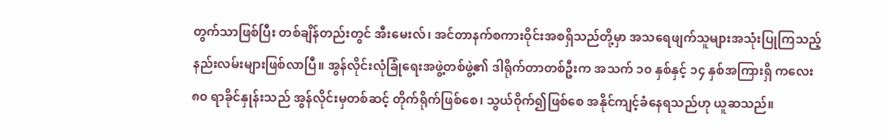တွက်သာဖြစ်ပြီး တစ်ချိန်တည်းတွင် အီးမေးလ်၊ အင်တာနက်စကားဝိုင်းအစရှိသည်တို့မှာ အသရေဖျက်သူများအသုံးပြုကြသည့် နည်းလမ်းများဖြစ်လာပြီ။ အွန်လိုင်းလုံခြုံရေးအဖွဲ့တစ်ဖွဲ့၏ ဒါရိုက်တာတစ်ဦးက အသက် ၁၀ နှစ်နှင့် ၁၄ နှစ်အကြားရှိ ကလေး ၈၀ ရာခိုင်နှုန်းသည် အွန်လိုင်းမှတစ်ဆင့် တိုက်ရိုက်ဖြစ်စေ၊ သွယ်ဝိုက်၍ဖြစ်စေ အနိုင်ကျင့်ခံနေရသည်ဟု ယူဆသည်။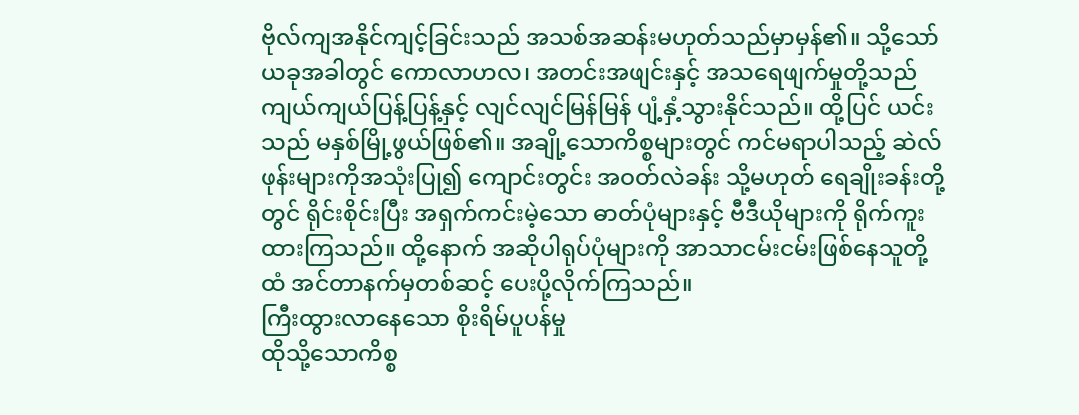ဗိုလ်ကျအနိုင်ကျင့်ခြင်းသည် အသစ်အဆန်းမဟုတ်သည်မှာမှန်၏။ သို့သော် ယခုအခါတွင် ကောလာဟလ၊ အတင်းအဖျင်းနှင့် အသရေဖျက်မှုတို့သည် ကျယ်ကျယ်ပြန့်ပြန့်နှင့် လျင်လျင်မြန်မြန် ပျံ့နှံ့သွားနိုင်သည်။ ထို့ပြင် ယင်းသည် မနှစ်မြို့ဖွယ်ဖြစ်၏။ အချို့သောကိစ္စများတွင် ကင်မရာပါသည့် ဆဲလ်ဖုန်းများကိုအသုံးပြု၍ ကျောင်းတွင်း အဝတ်လဲခန်း သို့မဟုတ် ရေချိုးခန်းတို့တွင် ရိုင်းစိုင်းပြီး အရှက်ကင်းမဲ့သော ဓာတ်ပုံများနှင့် ဗီဒီယိုများကို ရိုက်ကူးထားကြသည်။ ထို့နောက် အဆိုပါရုပ်ပုံများကို အာသာငမ်းငမ်းဖြစ်နေသူတို့ထံ အင်တာနက်မှတစ်ဆင့် ပေးပို့လိုက်ကြသည်။
ကြီးထွားလာနေသော စိုးရိမ်ပူပန်မှု
ထိုသို့သောကိစ္စ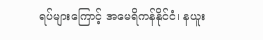ရပ်များကြောင့် အမေရိကန်နိုင်ငံ၊ နယူး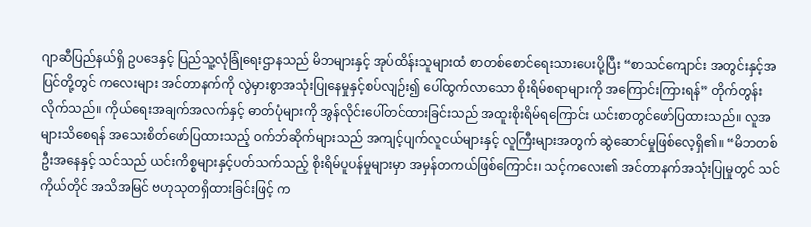ဂျာဆီပြည်နယ်ရှိ ဥပဒေနှင့် ပြည်သူ့လုံခြုံရေးဌာနသည် မိဘများနှင့် အုပ်ထိန်းသူများထံ စာတစ်စောင်ရေးသားပေးပို့ပြီး “စာသင်ကျောင်း အတွင်းနှင့်အပြင်တို့တွင် ကလေးများ အင်တာနက်ကို လွဲမှားစွာအသုံးပြုနေမှုနှင့်စပ်လျဉ်း၍ ပေါ်ထွက်လာသော စိုးရိမ်စရာများကို အကြောင်းကြားရန်” တိုက်တွန်းလိုက်သည်။ ကိုယ်ရေးအချက်အလက်နှင့် ဓာတ်ပုံများကို အွန်လိုင်းပေါ်တင်ထားခြင်းသည် အထူးစိုးရိမ်ရကြောင်း ယင်းစာတွင်ဖော်ပြထားသည်။ လူအများသိစေရန် အသေးစိတ်ဖော်ပြထားသည့် ဝက်ဘ်ဆိုက်များသည် အကျင့်ပျက်လူငယ်များနှင့် လူကြီးများအတွက် ဆွဲဆောင်မှုဖြစ်လေ့ရှိ၏။ “မိဘတစ်ဦးအနေနှင့် သင်သည် ယင်းကိစ္စများနှင့်ပတ်သက်သည့် စိုးရိမ်ပူပန်မှုများမှာ အမှန်တကယ်ဖြစ်ကြောင်း၊ သင့်ကလေး၏ အင်တာနက်အသုံးပြုမှုတွင် သင်ကိုယ်တိုင် အသိအမြင် ဗဟုသုတရှိထားခြင်းဖြင့် က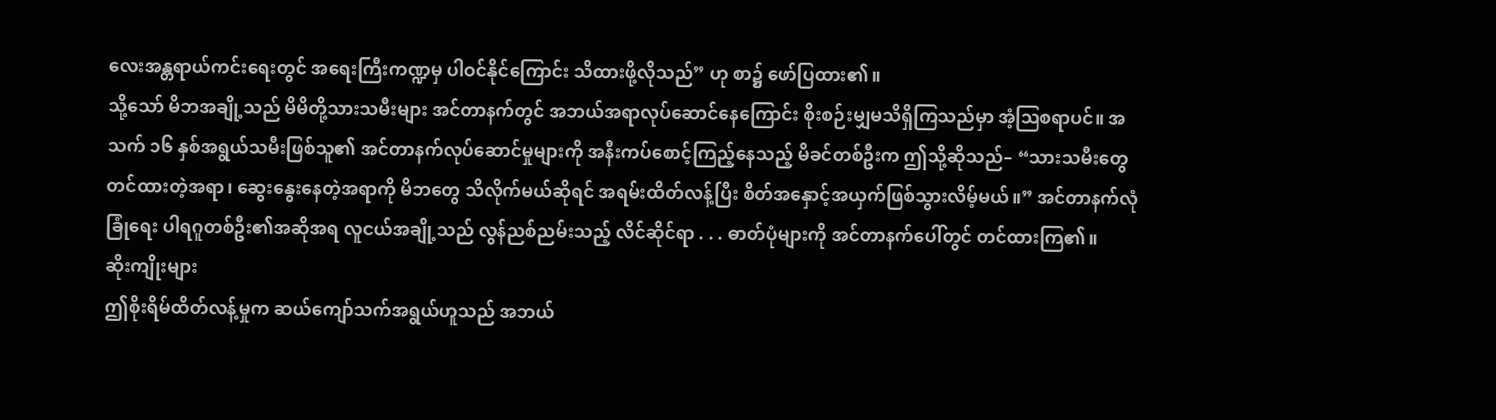လေးအန္တရာယ်ကင်းရေးတွင် အရေးကြီးကဏ္ဍမှ ပါဝင်နိုင်ကြောင်း သိထားဖို့လိုသည်” ဟု စာ၌ ဖော်ပြထား၏။
သို့သော် မိဘအချို့သည် မိမိတို့သားသမီးများ အင်တာနက်တွင် အဘယ်အရာလုပ်ဆောင်နေကြောင်း စိုးစဉ်းမျှမသိရှိကြသည်မှာ အံ့ဩစရာပင်။ အသက် ၁၆ နှစ်အရွယ်သမီးဖြစ်သူ၏ အင်တာနက်လုပ်ဆောင်မှုများကို အနီးကပ်စောင့်ကြည့်နေသည့် မိခင်တစ်ဦးက ဤသို့ဆိုသည်– “သားသမီးတွေ တင်ထားတဲ့အရာ၊ ဆွေးနွေးနေတဲ့အရာကို မိဘတွေ သိလိုက်မယ်ဆိုရင် အရမ်းထိတ်လန့်ပြီး စိတ်အနှောင့်အယှက်ဖြစ်သွားလိမ့်မယ်။” အင်တာနက်လုံခြုံရေး ပါရဂူတစ်ဦး၏အဆိုအရ လူငယ်အချို့သည် လွန်ညစ်ညမ်းသည့် လိင်ဆိုင်ရာ . . . ဓာတ်ပုံများကို အင်တာနက်ပေါ်တွင် တင်ထားကြ၏။
ဆိုးကျိုးများ
ဤစိုးရိမ်ထိတ်လန့်မှုက ဆယ်ကျော်သက်အရွယ်ဟူသည် အဘယ်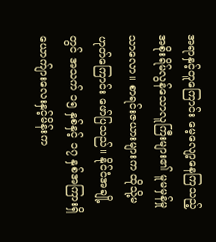အရာနှင့်တူကြောင်း မေ့လျော့နေကြသည့် အစိုးရိမ်လွန်သောလူကြီးများ၏ မူမမှန်မှုသာလော။ စာရင်းဇယားများက ထိုသို့မဟုတ်ကြောင်း ဖော်ပြသည်။ နိုင်ငံအချို့တွင် အသက် ၁၅ နှစ်နှင့် ၁၇ နှစ်အကြားရှိ ယောက်ျားလေးနှင့်မိန်းက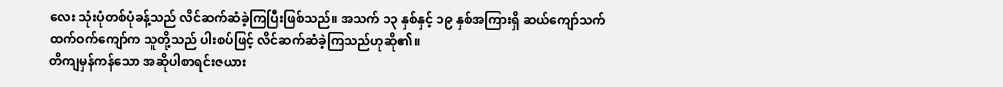လေး သုံးပုံတစ်ပုံခန့်သည် လိင်ဆက်ဆံခဲ့ကြပြီးဖြစ်သည်။ အသက် ၁၃ နှစ်နှင့် ၁၉ နှစ်အကြားရှိ ဆယ်ကျော်သက်ထက်ဝက်ကျော်က သူတို့သည် ပါးစပ်ဖြင့် လိင်ဆက်ဆံခဲ့ကြသည်ဟုဆို၏။
တိကျမှန်ကန်သော အဆိုပါစာရင်းဇယား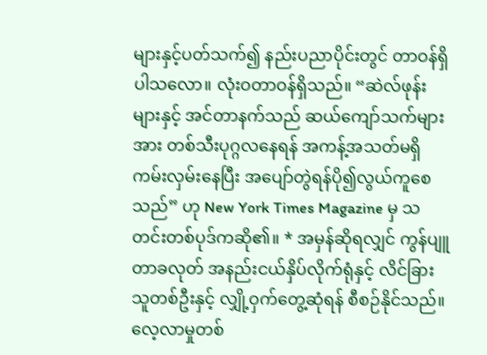များနှင့်ပတ်သက်၍ နည်းပညာပိုင်းတွင် တာဝန်ရှိပါသလော။ လုံးဝတာဝန်ရှိသည်။ “ဆဲလ်ဖုန်းများနှင့် အင်တာနက်သည် ဆယ်ကျော်သက်များအား တစ်သီးပုဂ္ဂလနေရန် အကန့်အသတ်မရှိ ကမ်းလှမ်းနေပြီး အပျော်တွဲရန်ပို၍လွယ်ကူစေသည်” ဟု New York Times Magazine မှ သတင်းတစ်ပုဒ်ကဆို၏။ * အမှန်ဆိုရလျှင် ကွန်ပျူတာခလုတ် အနည်းငယ်နှိပ်လိုက်ရုံနှင့် လိင်ခြားသူတစ်ဦးနှင့် လျှို့ဝှက်တွေ့ဆုံရန် စီစဉ်နိုင်သည်။ လေ့လာမှုတစ်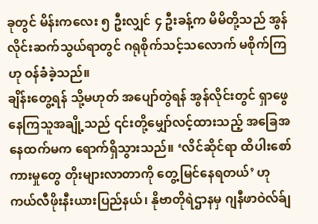ခုတွင် မိန်းကလေး ၅ ဦးလျှင် ၄ ဦးခန့်က မိမိတို့သည် အွန်လိုင်းဆက်သွယ်ရာတွင် ဂရုစိုက်သင့်သလောက် မစိုက်ကြဟု ဝန်ခံခဲ့သည်။
ချိန်းတွေ့ရန် သို့မဟုတ် အပျော်တွဲရန် အွန်လိုင်းတွင် ရှာဖွေနေကြသူအချို့သည် ၎င်းတို့မျှော်လင့်ထားသည့် အခြေအနေထက်မက ရောက်ရှိသွားသည်။ ‘လိင်ဆိုင်ရာ ထိပါးစော်ကားမှုတွေ တိုးများလာတာကို တွေ့မြင်နေရတယ်’ ဟု ကယ်လီဖိုးနီးယားပြည်နယ်၊ နိုဗာတိုရဲဌာနမှ ဂျနီဖာဝဲလ်ခ်ျ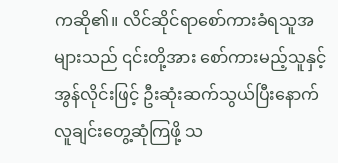ကဆို၏။ လိင်ဆိုင်ရာစော်ကားခံရသူအများသည် ၎င်းတို့အား စော်ကားမည့်သူနှင့် အွန်လိုင်းဖြင့် ဦးဆုံးဆက်သွယ်ပြီးနောက် လူချင်းတွေ့ဆုံကြဖို့ သ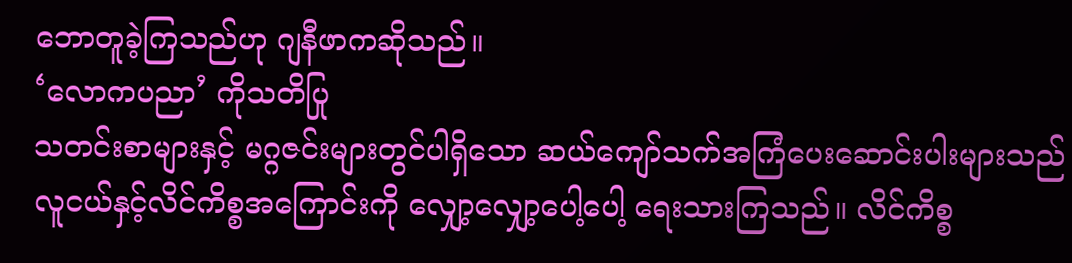ဘောတူခဲ့ကြသည်ဟု ဂျနီဖာကဆိုသည်။
‘လောကပညာ’ ကိုသတိပြု
သတင်းစာများနှင့် မဂ္ဂဇင်းများတွင်ပါရှိသော ဆယ်ကျော်သက်အကြံပေးဆောင်းပါးများသည် လူငယ်နှင့်လိင်ကိစ္စအကြောင်းကို လျှော့လျှော့ပေါ့ပေါ့ ရေးသားကြသည်။ လိင်ကိစ္စ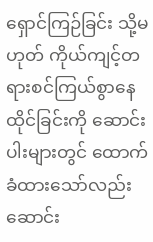ရှောင်ကြဉ်ခြင်း သို့မဟုတ် ကိုယ်ကျင့်တရားစင်ကြယ်စွာနေထိုင်ခြင်းကို ဆောင်းပါးများတွင် ထောက်ခံထားသော်လည်း ဆောင်း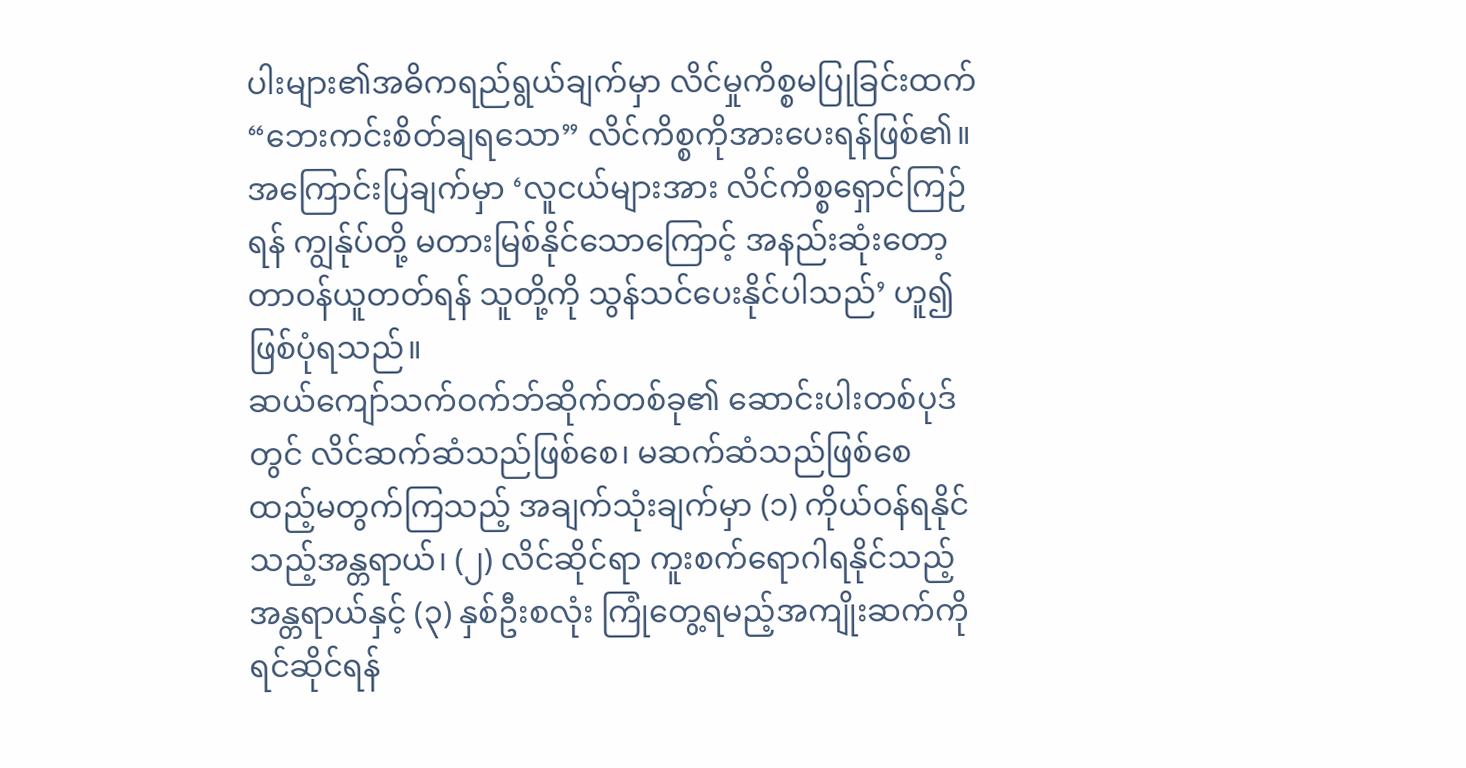ပါးများ၏အဓိကရည်ရွယ်ချက်မှာ လိင်မှုကိစ္စမပြုခြင်းထက် “ဘေးကင်းစိတ်ချရသော” လိင်ကိစ္စကိုအားပေးရန်ဖြစ်၏။ အကြောင်းပြချက်မှာ ‘လူငယ်များအား လိင်ကိစ္စရှောင်ကြဉ်ရန် ကျွန်ုပ်တို့ မတားမြစ်နိုင်သောကြောင့် အနည်းဆုံးတော့ တာဝန်ယူတတ်ရန် သူတို့ကို သွန်သင်ပေးနိုင်ပါသည်’ ဟူ၍ဖြစ်ပုံရသည်။
ဆယ်ကျော်သက်ဝက်ဘ်ဆိုက်တစ်ခု၏ ဆောင်းပါးတစ်ပုဒ်တွင် လိင်ဆက်ဆံသည်ဖြစ်စေ၊ မဆက်ဆံသည်ဖြစ်စေ ထည့်မတွက်ကြသည့် အချက်သုံးချက်မှာ (၁) ကိုယ်ဝန်ရနိုင်သည့်အန္တရာယ်၊ (၂) လိင်ဆိုင်ရာ ကူးစက်ရောဂါရနိုင်သည့်အန္တရာယ်နှင့် (၃) နှစ်ဦးစလုံး ကြုံတွေ့ရမည့်အကျိုးဆက်ကို ရင်ဆိုင်ရန်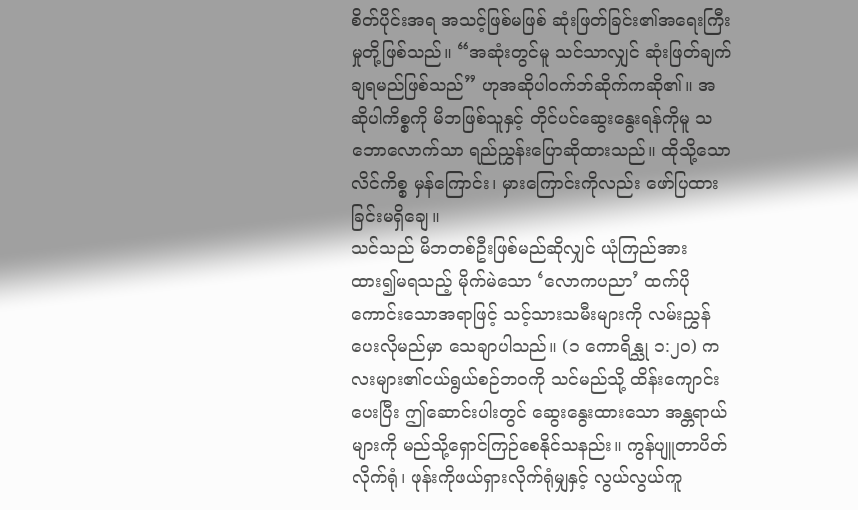စိတ်ပိုင်းအရ အသင့်ဖြစ်မဖြစ် ဆုံးဖြတ်ခြင်း၏အရေးကြီးမှုတို့ဖြစ်သည်။ “အဆုံးတွင်မူ သင်သာလျှင် ဆုံးဖြတ်ချက်ချရမည်ဖြစ်သည်” ဟုအဆိုပါဝက်ဘ်ဆိုက်ကဆို၏။ အဆိုပါကိစ္စကို မိဘဖြစ်သူနှင့် တိုင်ပင်ဆွေးနွေးရန်ကိုမူ သဘောလောက်သာ ရည်ညွှန်းပြောဆိုထားသည်။ ထိုသို့သောလိင်ကိစ္စ မှန်ကြောင်း၊ မှားကြောင်းကိုလည်း ဖော်ပြထားခြင်းမရှိချေ။
သင်သည် မိဘတစ်ဦးဖြစ်မည်ဆိုလျှင် ယုံကြည်အားထား၍မရသည့် မိုက်မဲသော ‘လောကပညာ’ ထက်ပိုကောင်းသောအရာဖြင့် သင့်သားသမီးများကို လမ်းညွှန်ပေးလိုမည်မှာ သေချာပါသည်။ (၁ ကောရိန္သု ၁:၂၀) ကလးများ၏ငယ်ရွယ်စဉ်ဘဝကို သင်မည်သို့ ထိန်းကျောင်းပေးပြီး ဤဆောင်းပါးတွင် ဆွေးနွေးထားသော အန္တရာယ်များကို မည်သို့ရှောင်ကြဉ်စေနိုင်သနည်း။ ကွန်ပျူတာပိတ်လိုက်ရုံ၊ ဖုန်းကိုဖယ်ရှားလိုက်ရုံမျှနှင့် လွယ်လွယ်ကူ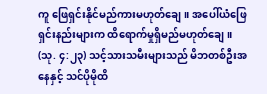ကူ ဖြေရှင်းနိုင်မည်ကားမဟုတ်ချေ။ အပေါ်ယံဖြေရှင်းနည်းများက ထိရောက်မှုရှိမည်မဟုတ်ချေ။ (သု. ၄:၂၃) သင့်သားသမီးများသည် မိဘတစ်ဦးအနေနှင့် သင်ပိုမိုထိ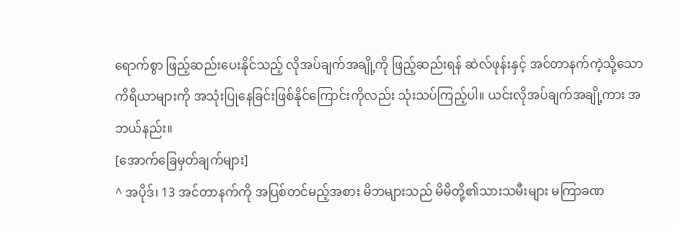ရောက်စွာ ဖြည့်ဆည်းပေးနိုင်သည့် လိုအပ်ချက်အချို့ကို ဖြည့်ဆည်းရန် ဆဲလ်ဖုန်းနှင့် အင်တာနက်ကဲ့သို့သော ကိရိယာများကို အသုံးပြုနေခြင်းဖြစ်နိုင်ကြောင်းကိုလည်း သုံးသပ်ကြည့်ပါ။ ယင်းလိုအပ်ချက်အချို့ကား အဘယ်နည်း။
[အောက်ခြေမှတ်ချက်များ]
^ အပိုဒ်၊ 13 အင်တာနက်ကို အပြစ်တင်မည့်အစား မိဘများသည် မိမိတို့၏သားသမီးများ မကြာခဏ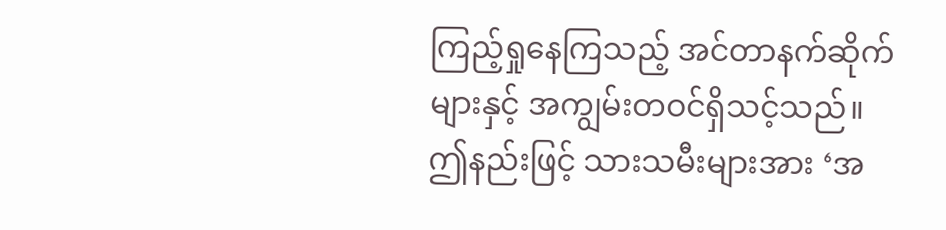ကြည့်ရှုနေကြသည့် အင်တာနက်ဆိုက်များနှင့် အကျွမ်းတဝင်ရှိသင့်သည်။ ဤနည်းဖြင့် သားသမီးများအား ‘အ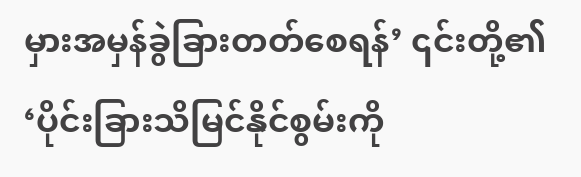မှားအမှန်ခွဲခြားတတ်စေရန်’ ၎င်းတို့၏ ‘ပိုင်းခြားသိမြင်နိုင်စွမ်းကို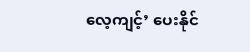လေ့ကျင့်’ ပေးနိုင်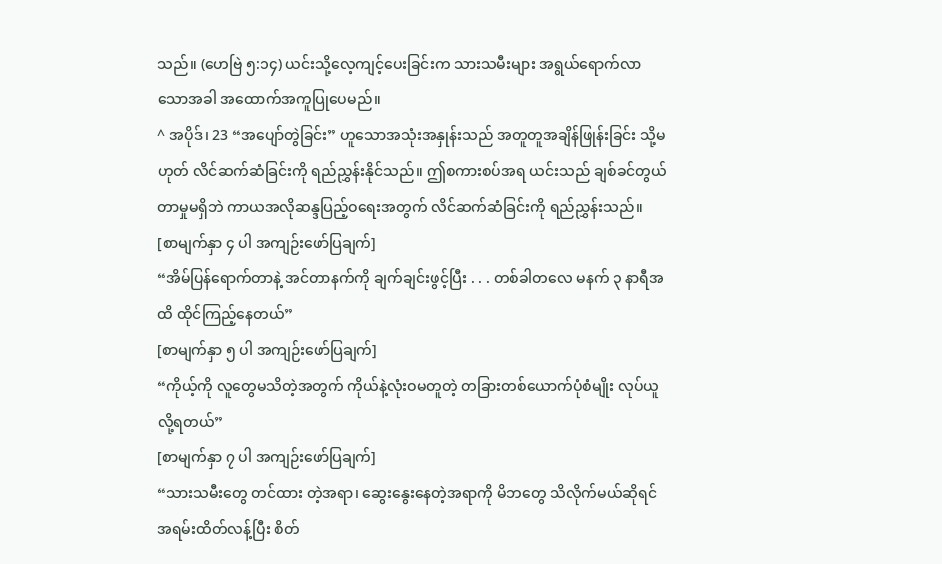သည်။ (ဟေဗြဲ ၅:၁၄) ယင်းသို့လေ့ကျင့်ပေးခြင်းက သားသမီးများ အရွယ်ရောက်လာသောအခါ အထောက်အကူပြုပေမည်။
^ အပိုဒ်၊ 23 “အပျော်တွဲခြင်း” ဟူသောအသုံးအနှုန်းသည် အတူတူအချိန်ဖြုန်းခြင်း သို့မဟုတ် လိင်ဆက်ဆံခြင်းကို ရည်ညွှန်းနိုင်သည်။ ဤစကားစပ်အရ ယင်းသည် ချစ်ခင်တွယ်တာမှုမရှိဘဲ ကာယအလိုဆန္ဒပြည့်ဝရေးအတွက် လိင်ဆက်ဆံခြင်းကို ရည်ညွှန်းသည်။
[စာမျက်နှာ ၄ ပါ အကျဉ်းဖော်ပြချက်]
“အိမ်ပြန်ရောက်တာနဲ့ အင်တာနက်ကို ချက်ချင်းဖွင့်ပြီး . . . တစ်ခါတလေ မနက် ၃ နာရီအထိ ထိုင်ကြည့်နေတယ်”
[စာမျက်နှာ ၅ ပါ အကျဉ်းဖော်ပြချက်]
“ကိုယ့်ကို လူတွေမသိတဲ့အတွက် ကိုယ်နဲ့လုံးဝမတူတဲ့ တခြားတစ်ယောက်ပုံစံမျိုး လုပ်ယူလို့ရတယ်”
[စာမျက်နှာ ၇ ပါ အကျဉ်းဖော်ပြချက်]
“သားသမီးတွေ တင်ထား တဲ့အရာ၊ ဆွေးနွေးနေတဲ့အရာကို မိဘတွေ သိလိုက်မယ်ဆိုရင် အရမ်းထိတ်လန့်ပြီး စိတ်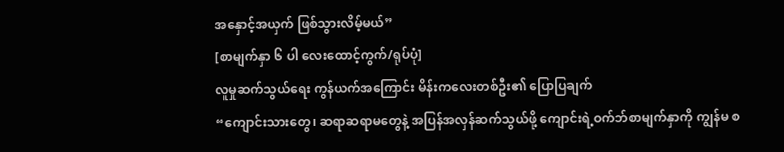အနှောင့်အယှက် ဖြစ်သွားလိမ့်မယ်”
[စာမျက်နှာ ၆ ပါ လေးထောင့်ကွက်/ရုပ်ပုံ]
လူမှုဆက်သွယ်ရေး ကွန်ယက်အကြောင်း မိန်းကလေးတစ်ဦး၏ ပြောပြချက်
“ကျောင်းသားတွေ၊ ဆရာဆရာမတွေနဲ့ အပြန်အလှန်ဆက်သွယ်ဖို့ ကျောင်းရဲ့ဝက်ဘ်စာမျက်နှာကို ကျွန်မ စ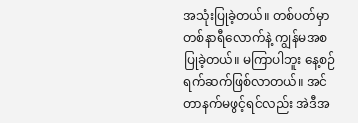အသုံးပြုခဲ့တယ်။ တစ်ပတ်မှာ တစ်နာရီလောက်နဲ့ ကျွန်မအစပြုခဲ့တယ်။ မကြာပါဘူး နေ့စဉ်ရက်ဆက်ဖြစ်လာတယ်။ အင်တာနက်မဖွင့်ရင်လည်း အဲဒီအ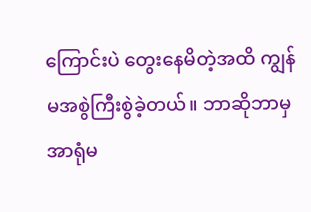ကြောင်းပဲ တွေးနေမိတဲ့အထိ ကျွန်မအစွဲကြီးစွဲခဲ့တယ်။ ဘာဆိုဘာမှ အာရုံမ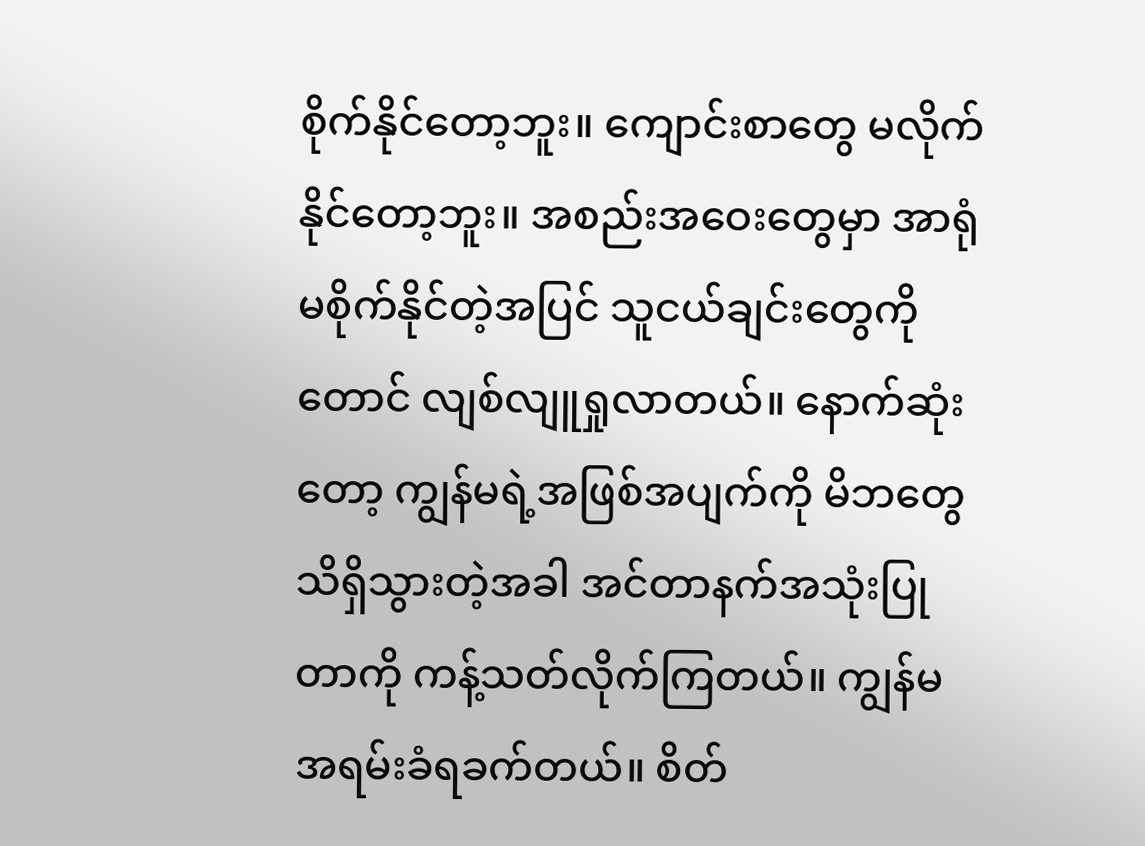စိုက်နိုင်တော့ဘူး။ ကျောင်းစာတွေ မလိုက်နိုင်တော့ဘူး။ အစည်းအဝေးတွေမှာ အာရုံမစိုက်နိုင်တဲ့အပြင် သူငယ်ချင်းတွေကိုတောင် လျစ်လျူရှုလာတယ်။ နောက်ဆုံးတော့ ကျွန်မရဲ့အဖြစ်အပျက်ကို မိဘတွေ သိရှိသွားတဲ့အခါ အင်တာနက်အသုံးပြုတာကို ကန့်သတ်လိုက်ကြတယ်။ ကျွန်မ အရမ်းခံရခက်တယ်။ စိတ်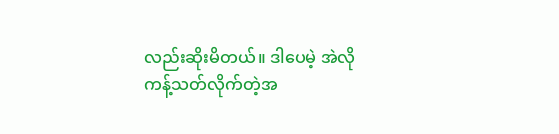လည်းဆိုးမိတယ်။ ဒါပေမဲ့ အဲလိုကန့်သတ်လိုက်တဲ့အ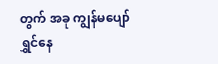တွက် အခု ကျွန်မပျော်ရွှင်နေ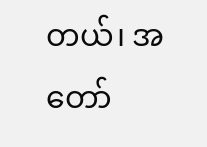တယ်၊ အတော်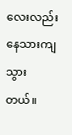လေးလည်း နေသားကျသွားတယ်။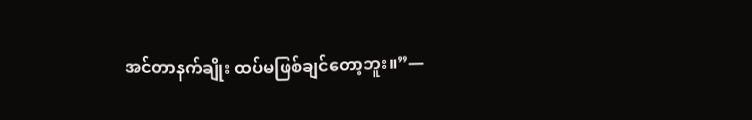အင်တာနက်ချိုး ထပ်မဖြစ်ချင်တော့ဘူး။”—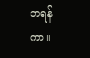ဘရန်ကာ။